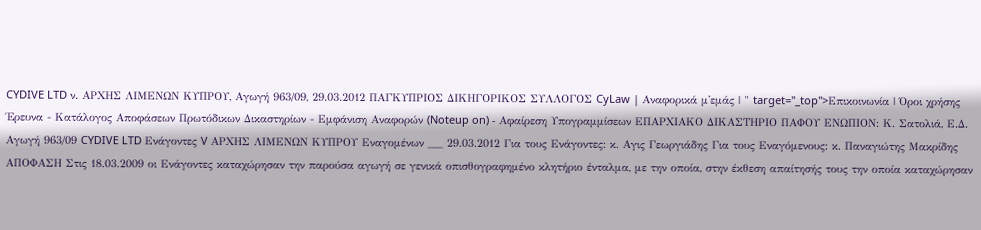CYDIVE LTD ν. ΑΡΧΗΣ ΛΙΜΕΝΩΝ ΚΥΠΡΟΥ, Αγωγή 963/09, 29.03.2012 ΠΑΓΚΥΠΡΙΟΣ ΔΙΚΗΓΟΡΙΚΟΣ ΣΥΛΛΟΓΟΣ CyLaw | Αναφορικά μ'εμάς | " target="_top">Επικοινωνία | Όροι χρήσης Έρευνα - Κατάλογος Αποφάσεων Πρωτόδικων Δικαστηρίων - Εμφάνιση Αναφορών (Noteup on) - Αφαίρεση Υπογραμμίσεων ΕΠΑΡΧΙΑΚΟ ΔΙΚΑΣΤΗΡΙΟ ΠΑΦΟΥ ΕΝΩΠΙΟΝ: Κ. Σατολιά, Ε.Δ. Αγωγή 963/09 CYDIVE LTD Ενάγοντες V ΑΡΧΗΣ ΛΙΜΕΝΩΝ ΚΥΠΡΟΥ Εναγομένων ___ 29.03.2012 Για τους Ενάγοντες: κ. Αγις Γεωργιάδης Για τους Εναγόμενους: κ. Παναγιώτης Μακρίδης ΑΠΟΦΑΣΗ Στις 18.03.2009 οι Ενάγοντες καταχώρησαν την παρούσα αγωγή σε γενικά οπισθογραφημένο κλητήριο ένταλμα, με την οποία, στην έκθεση απαίτησής τους την οποία καταχώρησαν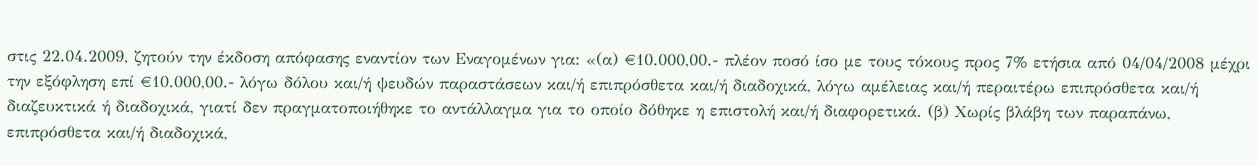στις 22.04.2009, ζητούν την έκδοση απόφασης εναντίον των Εναγομένων για: «(α) €10.000,00.- πλέον ποσό ίσο με τους τόκους προς 7% ετήσια από 04/04/2008 μέχρι την εξόφληση επί €10.000,00.- λόγω δόλου και/ή ψευδών παραστάσεων και/ή επιπρόσθετα και/ή διαδοχικά, λόγω αμέλειας και/ή περαιτέρω επιπρόσθετα και/ή διαζευκτικά ή διαδοχικά, γιατί δεν πραγματοποιήθηκε το αντάλλαγμα για το οποίο δόθηκε η επιστολή και/ή διαφορετικά. (β) Χωρίς βλάβη των παραπάνω, επιπρόσθετα και/ή διαδοχικά,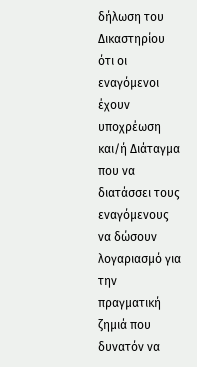δήλωση του Δικαστηρίου ότι οι εναγόμενοι έχουν υποχρέωση και/ή Διάταγμα που να διατάσσει τους εναγόμενους να δώσουν λογαριασμό για την πραγματική ζημιά που δυνατόν να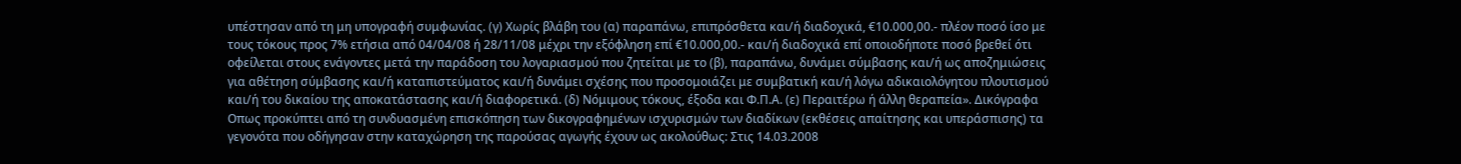υπέστησαν από τη μη υπογραφή συμφωνίας. (γ) Χωρίς βλάβη του (α) παραπάνω, επιπρόσθετα και/ή διαδοχικά, €10.000,00.- πλέον ποσό ίσο με τους τόκους προς 7% ετήσια από 04/04/08 ή 28/11/08 μέχρι την εξόφληση επί €10.000,00.- και/ή διαδοχικά επί οποιοδήποτε ποσό βρεθεί ότι οφείλεται στους ενάγοντες μετά την παράδοση του λογαριασμού που ζητείται με το (β), παραπάνω, δυνάμει σύμβασης και/ή ως αποζημιώσεις για αθέτηση σύμβασης και/ή καταπιστεύματος και/ή δυνάμει σχέσης που προσομοιάζει με συμβατική και/ή λόγω αδικαιολόγητου πλουτισμού και/ή του δικαίου της αποκατάστασης και/ή διαφορετικά. (δ) Νόμιμους τόκους, έξοδα και Φ.Π.Α. (ε) Περαιτέρω ή άλλη θεραπεία». Δικόγραφα Οπως προκύπτει από τη συνδυασμένη επισκόπηση των δικογραφημένων ισχυρισμών των διαδίκων (εκθέσεις απαίτησης και υπεράσπισης) τα γεγονότα που οδήγησαν στην καταχώρηση της παρούσας αγωγής έχουν ως ακολούθως: Στις 14.03.2008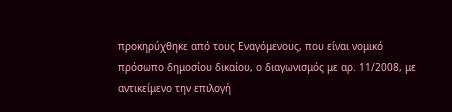προκηρύχθηκε από τους Εναγόμενους, που είναι νομικό πρόσωπο δημοσίου δικαίου, ο διαγωνισμός με αρ. 11/2008, με αντικείμενο την επιλογή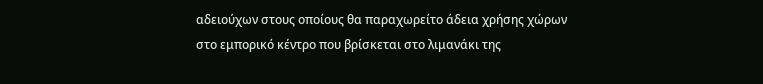αδειούχων στους οποίους θα παραχωρείτο άδεια χρήσης χώρων στο εμπορικό κέντρο που βρίσκεται στο λιμανάκι της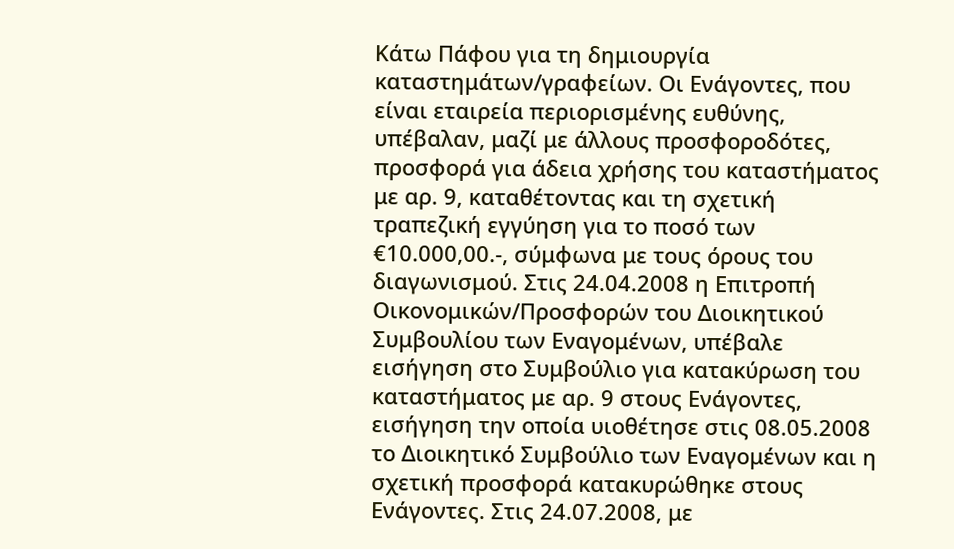Κάτω Πάφου για τη δημιουργία καταστημάτων/γραφείων. Οι Ενάγοντες, που είναι εταιρεία περιορισμένης ευθύνης, υπέβαλαν, μαζί με άλλους προσφοροδότες, προσφορά για άδεια χρήσης του καταστήματος με αρ. 9, καταθέτοντας και τη σχετική τραπεζική εγγύηση για το ποσό των €10.000,00.-, σύμφωνα με τους όρους του διαγωνισμού. Στις 24.04.2008 η Επιτροπή Οικονομικών/Προσφορών του Διοικητικού Συμβουλίου των Εναγομένων, υπέβαλε εισήγηση στο Συμβούλιο για κατακύρωση του καταστήματος με αρ. 9 στους Ενάγοντες, εισήγηση την οποία υιοθέτησε στις 08.05.2008 το Διοικητικό Συμβούλιο των Εναγομένων και η σχετική προσφορά κατακυρώθηκε στους Ενάγοντες. Στις 24.07.2008, με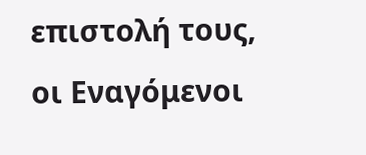επιστολή τους, οι Εναγόμενοι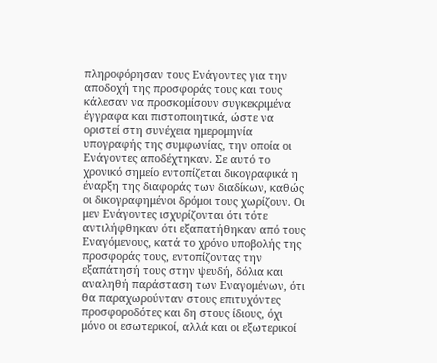πληροφόρησαν τους Ενάγοντες για την αποδοχή της προσφοράς τους και τους κάλεσαν να προσκομίσουν συγκεκριμένα έγγραφα και πιστοποιητικά, ώστε να οριστεί στη συνέχεια ημερομηνία υπογραφής της συμφωνίας, την οποία οι Ενάγοντες αποδέχτηκαν. Σε αυτό το χρονικό σημείο εντοπίζεται δικογραφικά η έναρξη της διαφοράς των διαδίκων, καθώς οι δικογραφημένοι δρόμοι τους χωρίζουν. Οι μεν Ενάγοντες ισχυρίζονται ότι τότε αντιλήφθηκαν ότι εξαπατήθηκαν από τους Εναγόμενους, κατά το χρόνο υποβολής της προσφοράς τους, εντοπίζοντας την εξαπάτησή τους στην ψευδή, δόλια και αναληθή παράσταση των Εναγομένων, ότι θα παραχωρούνταν στους επιτυχόντες προσφοροδότες και δη στους ίδιους, όχι μόνο οι εσωτερικοί, αλλά και οι εξωτερικοί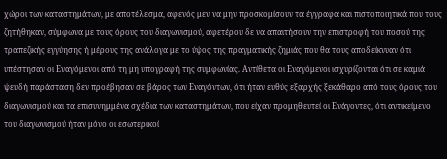χώροι των καταστημάτων, με αποτέλεσμα, αφενός μεν να μην προσκομίσουν τα έγγραφα και πιστοποιητικά που τους ζητήθηκαν, σύμφωνα με τους όρους του διαγωνισμού, αφετέρου δε να απαιτήσουν την επιστροφή του ποσού της τραπεζικής εγγύησης ή μέρους της ανάλογα με το ύψος της πραγματικής ζημιάς που θα τους αποδείκνυαν ότι υπέστησαν οι Εναγόμενοι από τη μη υπογραφή της συμφωνίας. Αντίθετα οι Εναγόμενοι ισχυρίζονται ότι σε καμιά ψευδή παράσταση δεν προέβησαν σε βάρος των Εναγόντων, ότι ήταν ευθύς εξαρχής ξεκάθαρο από τους όρους του διαγωνισμού και τα επισυνημμένα σχέδια των καταστημάτων, που είχαν προμηθευτεί οι Ενάγοντες, ότι αντικείμενο του διαγωνισμού ήταν μόνο οι εσωτερικοί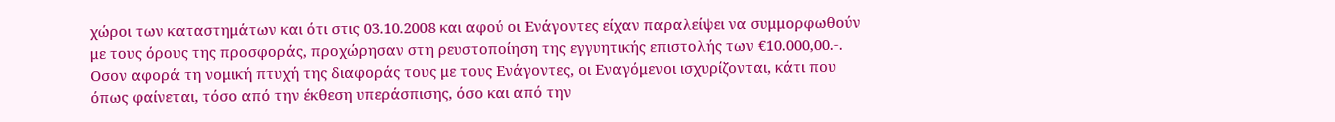χώροι των καταστημάτων και ότι στις 03.10.2008 και αφού οι Ενάγοντες είχαν παραλείψει να συμμορφωθούν με τους όρους της προσφοράς, προχώρησαν στη ρευστοποίηση της εγγυητικής επιστολής των €10.000,00.-. Οσον αφορά τη νομική πτυχή της διαφοράς τους με τους Ενάγοντες, οι Εναγόμενοι ισχυρίζονται, κάτι που όπως φαίνεται, τόσο από την έκθεση υπεράσπισης, όσο και από την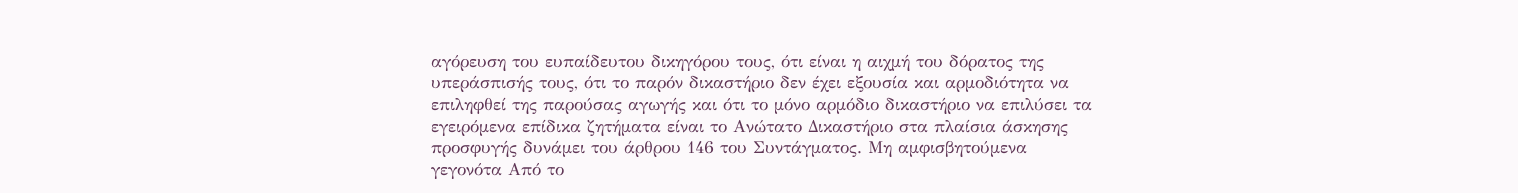αγόρευση του ευπαίδευτου δικηγόρου τους, ότι είναι η αιχμή του δόρατος της υπεράσπισής τους, ότι το παρόν δικαστήριο δεν έχει εξουσία και αρμοδιότητα να επιληφθεί της παρούσας αγωγής και ότι το μόνο αρμόδιο δικαστήριο να επιλύσει τα εγειρόμενα επίδικα ζητήματα είναι το Ανώτατο Δικαστήριο στα πλαίσια άσκησης προσφυγής δυνάμει του άρθρου 146 του Συντάγματος. Μη αμφισβητούμενα γεγονότα Από το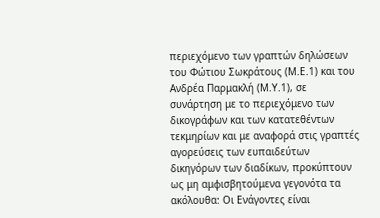περιεχόμενο των γραπτών δηλώσεων του Φώτιου Σωκράτους (Μ.Ε.1) και του Ανδρέα Παρμακλή (Μ.Υ.1), σε συνάρτηση με το περιεχόμενο των δικογράφων και των κατατεθέντων τεκμηρίων και με αναφορά στις γραπτές αγορεύσεις των ευπαιδεύτων δικηγόρων των διαδίκων, προκύπτουν ως μη αμφισβητούμενα γεγονότα τα ακόλουθα: Οι Ενάγοντες είναι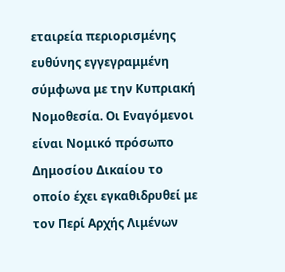εταιρεία περιορισμένης ευθύνης εγγεγραμμένη σύμφωνα με την Κυπριακή Νομοθεσία. Οι Εναγόμενοι είναι Νομικό πρόσωπο Δημοσίου Δικαίου το οποίο έχει εγκαθιδρυθεί με τον Περί Αρχής Λιμένων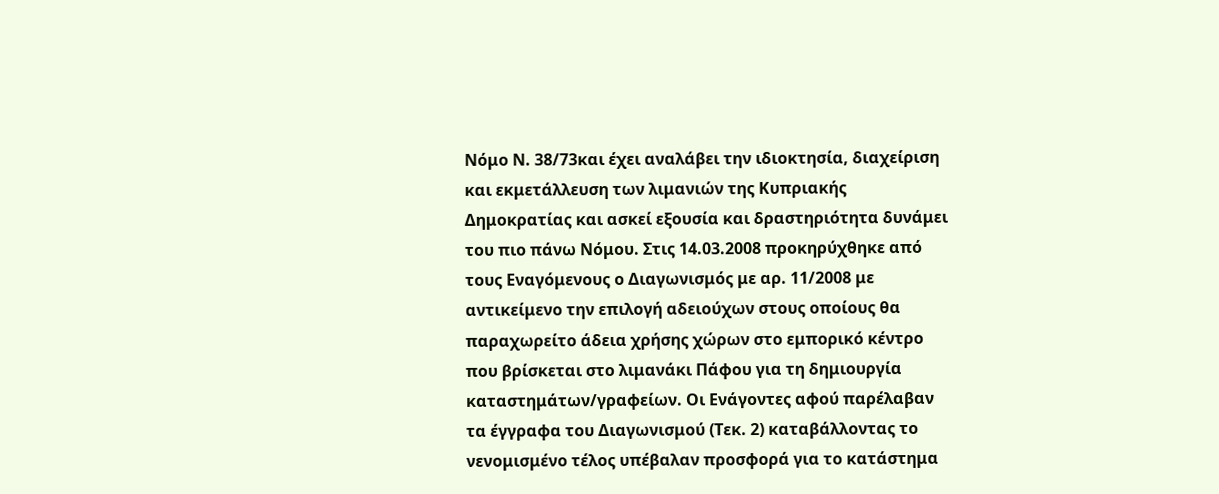Νόμο Ν. 38/73και έχει αναλάβει την ιδιοκτησία, διαχείριση και εκμετάλλευση των λιμανιών της Κυπριακής Δημοκρατίας και ασκεί εξουσία και δραστηριότητα δυνάμει του πιο πάνω Νόμου. Στις 14.03.2008 προκηρύχθηκε από τους Εναγόμενους ο Διαγωνισμός με αρ. 11/2008 με αντικείμενο την επιλογή αδειούχων στους οποίους θα παραχωρείτο άδεια χρήσης χώρων στο εμπορικό κέντρο που βρίσκεται στο λιμανάκι Πάφου για τη δημιουργία καταστημάτων/γραφείων. Οι Ενάγοντες αφού παρέλαβαν τα έγγραφα του Διαγωνισμού (Τεκ. 2) καταβάλλοντας το νενομισμένο τέλος υπέβαλαν προσφορά για το κατάστημα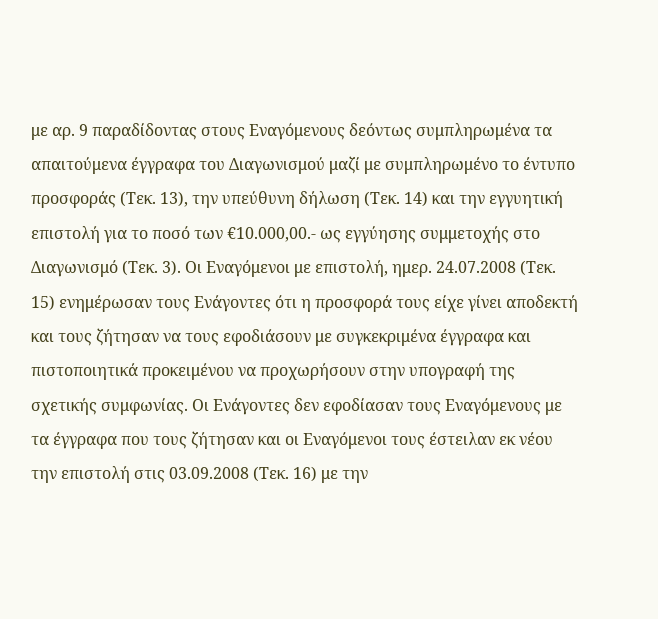με αρ. 9 παραδίδοντας στους Εναγόμενους δεόντως συμπληρωμένα τα απαιτούμενα έγγραφα του Διαγωνισμού μαζί με συμπληρωμένο το έντυπο προσφοράς (Τεκ. 13), την υπεύθυνη δήλωση (Τεκ. 14) και την εγγυητική επιστολή για το ποσό των €10.000,00.- ως εγγύησης συμμετοχής στο Διαγωνισμό (Τεκ. 3). Οι Εναγόμενοι με επιστολή, ημερ. 24.07.2008 (Τεκ. 15) ενημέρωσαν τους Ενάγοντες ότι η προσφορά τους είχε γίνει αποδεκτή και τους ζήτησαν να τους εφοδιάσουν με συγκεκριμένα έγγραφα και πιστοποιητικά προκειμένου να προχωρήσουν στην υπογραφή της σχετικής συμφωνίας. Οι Ενάγοντες δεν εφοδίασαν τους Εναγόμενους με τα έγγραφα που τους ζήτησαν και οι Εναγόμενοι τους έστειλαν εκ νέου την επιστολή στις 03.09.2008 (Τεκ. 16) με την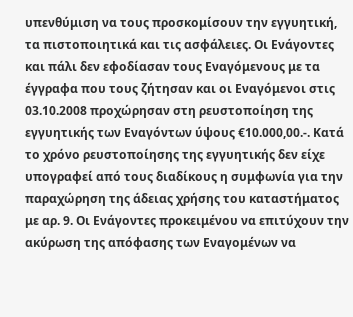υπενθύμιση να τους προσκομίσουν την εγγυητική, τα πιστοποιητικά και τις ασφάλειες. Οι Ενάγοντες και πάλι δεν εφοδίασαν τους Εναγόμενους με τα έγγραφα που τους ζήτησαν και οι Εναγόμενοι στις 03.10.2008 προχώρησαν στη ρευστοποίηση της εγγυητικής των Εναγόντων ύψους €10.000,00.-. Κατά το χρόνο ρευστοποίησης της εγγυητικής δεν είχε υπογραφεί από τους διαδίκους η συμφωνία για την παραχώρηση της άδειας χρήσης του καταστήματος με αρ. 9. Οι Ενάγοντες προκειμένου να επιτύχουν την ακύρωση της απόφασης των Εναγομένων να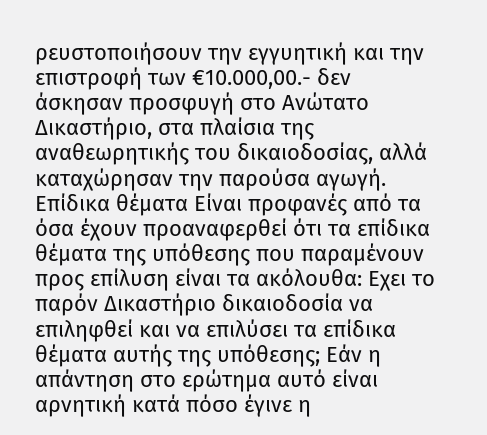ρευστοποιήσουν την εγγυητική και την επιστροφή των €10.000,00.- δεν άσκησαν προσφυγή στο Ανώτατο Δικαστήριο, στα πλαίσια της αναθεωρητικής του δικαιοδοσίας, αλλά καταχώρησαν την παρούσα αγωγή. Επίδικα θέματα Είναι προφανές από τα όσα έχουν προαναφερθεί ότι τα επίδικα θέματα της υπόθεσης που παραμένουν προς επίλυση είναι τα ακόλουθα: Εχει το παρόν Δικαστήριο δικαιοδοσία να επιληφθεί και να επιλύσει τα επίδικα θέματα αυτής της υπόθεσης; Εάν η απάντηση στο ερώτημα αυτό είναι αρνητική κατά πόσο έγινε η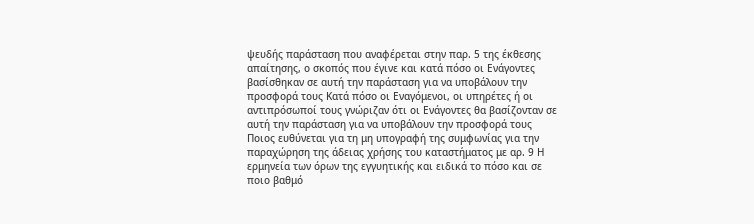ψευδής παράσταση που αναφέρεται στην παρ. 5 της έκθεσης απαίτησης, ο σκοπός που έγινε και κατά πόσο οι Ενάγοντες βασίσθηκαν σε αυτή την παράσταση για να υποβάλουν την προσφορά τους Κατά πόσο οι Εναγόμενοι, οι υπηρέτες ή οι αντιπρόσωποί τους γνώριζαν ότι οι Ενάγοντες θα βασίζονταν σε αυτή την παράσταση για να υποβάλουν την προσφορά τους Ποιος ευθύνεται για τη μη υπογραφή της συμφωνίας για την παραχώρηση της άδειας χρήσης του καταστήματος με αρ. 9 Η ερμηνεία των όρων της εγγυητικής και ειδικά το πόσο και σε ποιο βαθμό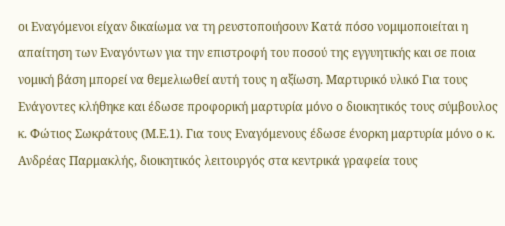οι Εναγόμενοι είχαν δικαίωμα να τη ρευστοποιήσουν Κατά πόσο νομιμοποιείται η απαίτηση των Εναγόντων για την επιστροφή του ποσού της εγγυητικής και σε ποια νομική βάση μπορεί να θεμελιωθεί αυτή τους η αξίωση. Μαρτυρικό υλικό Για τους Ενάγοντες κλήθηκε και έδωσε προφορική μαρτυρία μόνο ο διοικητικός τους σύμβουλος κ. Φώτιος Σωκράτους (Μ.Ε.1). Για τους Εναγόμενους έδωσε ένορκη μαρτυρία μόνο ο κ. Ανδρέας Παρμακλής, διοικητικός λειτουργός στα κεντρικά γραφεία τους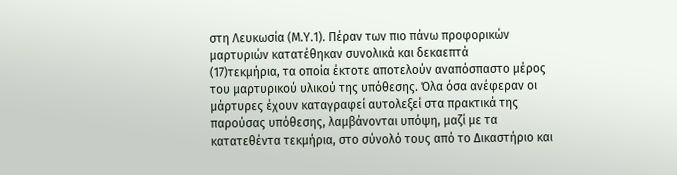στη Λευκωσία (Μ.Υ.1). Πέραν των πιο πάνω προφορικών μαρτυριών κατατέθηκαν συνολικά και δεκαεπτά
(17)τεκμήρια, τα οποία έκτοτε αποτελούν αναπόσπαστο μέρος του μαρτυρικού υλικού της υπόθεσης. Όλα όσα ανέφεραν οι μάρτυρες έχουν καταγραφεί αυτολεξεί στα πρακτικά της παρούσας υπόθεσης, λαμβάνονται υπόψη, μαζί με τα κατατεθέντα τεκμήρια, στο σύνολό τους από το Δικαστήριο και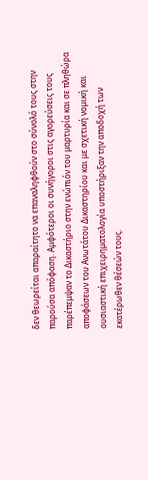δεν θεωρείται απαραίτητο να επαναληφθούν στο σύνολό τους στην παρούσα απόφαση. Αμφότεροι οι συνήγοροι στις αγορεύσεις τους παρέπεμψαν το Δικαστήριο στην ενώπιόν του μαρτυρία και σε πληθώρα αποφάσεων του Ανωτάτου Δικαστηρίου και με σχετική νομική και ουσιαστική επιχειρηματολογία υποστήριξαν την αποδοχή των εκατέρωθεν θέσεών τους.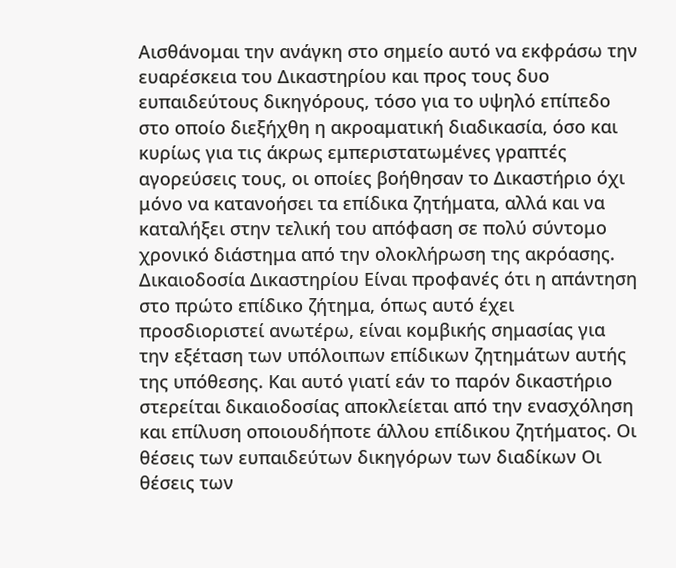Αισθάνομαι την ανάγκη στο σημείο αυτό να εκφράσω την ευαρέσκεια του Δικαστηρίου και προς τους δυο ευπαιδεύτους δικηγόρους, τόσο για το υψηλό επίπεδο στο οποίο διεξήχθη η ακροαματική διαδικασία, όσο και κυρίως για τις άκρως εμπεριστατωμένες γραπτές αγορεύσεις τους, οι οποίες βοήθησαν το Δικαστήριο όχι μόνο να κατανοήσει τα επίδικα ζητήματα, αλλά και να καταλήξει στην τελική του απόφαση σε πολύ σύντομο χρονικό διάστημα από την ολοκλήρωση της ακρόασης. Δικαιοδοσία Δικαστηρίου Είναι προφανές ότι η απάντηση στο πρώτο επίδικο ζήτημα, όπως αυτό έχει προσδιοριστεί ανωτέρω, είναι κομβικής σημασίας για την εξέταση των υπόλοιπων επίδικων ζητημάτων αυτής της υπόθεσης. Και αυτό γιατί εάν το παρόν δικαστήριο στερείται δικαιοδοσίας αποκλείεται από την ενασχόληση και επίλυση οποιουδήποτε άλλου επίδικου ζητήματος. Οι θέσεις των ευπαιδεύτων δικηγόρων των διαδίκων Οι θέσεις των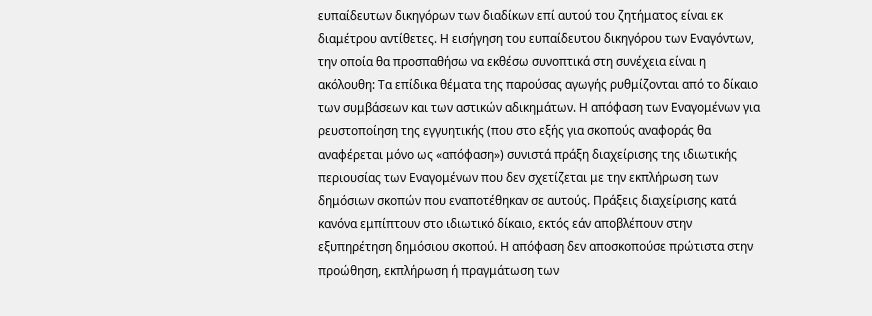ευπαίδευτων δικηγόρων των διαδίκων επί αυτού του ζητήματος είναι εκ διαμέτρου αντίθετες. Η εισήγηση του ευπαίδευτου δικηγόρου των Εναγόντων, την οποία θα προσπαθήσω να εκθέσω συνοπτικά στη συνέχεια είναι η ακόλουθη: Τα επίδικα θέματα της παρούσας αγωγής ρυθμίζονται από το δίκαιο των συμβάσεων και των αστικών αδικημάτων. Η απόφαση των Εναγομένων για ρευστοποίηση της εγγυητικής (που στο εξής για σκοπούς αναφοράς θα αναφέρεται μόνο ως «απόφαση») συνιστά πράξη διαχείρισης της ιδιωτικής περιουσίας των Εναγομένων που δεν σχετίζεται με την εκπλήρωση των δημόσιων σκοπών που εναποτέθηκαν σε αυτούς. Πράξεις διαχείρισης κατά κανόνα εμπίπτουν στο ιδιωτικό δίκαιο, εκτός εάν αποβλέπουν στην εξυπηρέτηση δημόσιου σκοπού. Η απόφαση δεν αποσκοπούσε πρώτιστα στην προώθηση, εκπλήρωση ή πραγμάτωση των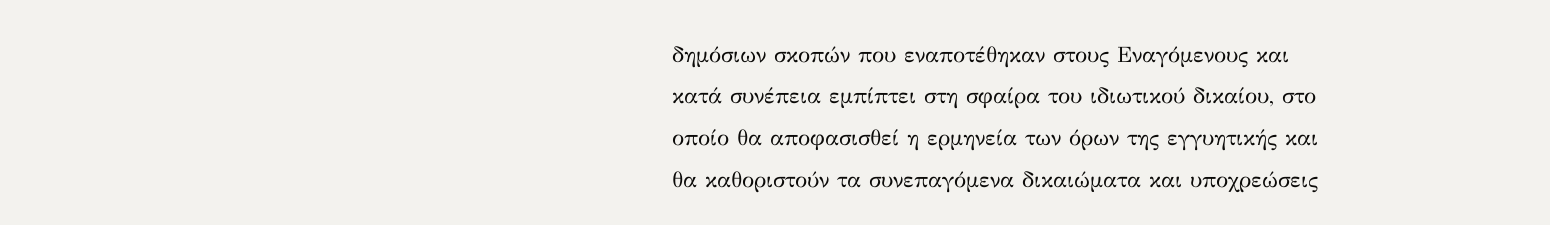δημόσιων σκοπών που εναποτέθηκαν στους Εναγόμενους και κατά συνέπεια εμπίπτει στη σφαίρα του ιδιωτικού δικαίου, στο οποίο θα αποφασισθεί η ερμηνεία των όρων της εγγυητικής και θα καθοριστούν τα συνεπαγόμενα δικαιώματα και υποχρεώσεις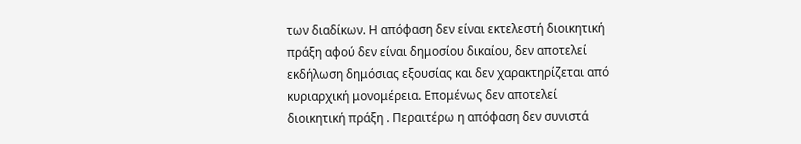των διαδίκων. Η απόφαση δεν είναι εκτελεστή διοικητική πράξη αφού δεν είναι δημοσίου δικαίου, δεν αποτελεί εκδήλωση δημόσιας εξουσίας και δεν χαρακτηρίζεται από κυριαρχική μονομέρεια. Επομένως δεν αποτελεί διοικητική πράξη . Περαιτέρω η απόφαση δεν συνιστά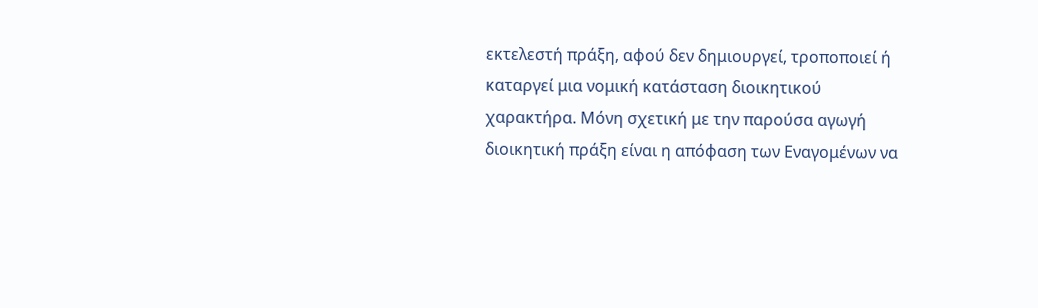εκτελεστή πράξη, αφού δεν δημιουργεί, τροποποιεί ή καταργεί μια νομική κατάσταση διοικητικού χαρακτήρα. Μόνη σχετική με την παρούσα αγωγή διοικητική πράξη είναι η απόφαση των Εναγομένων να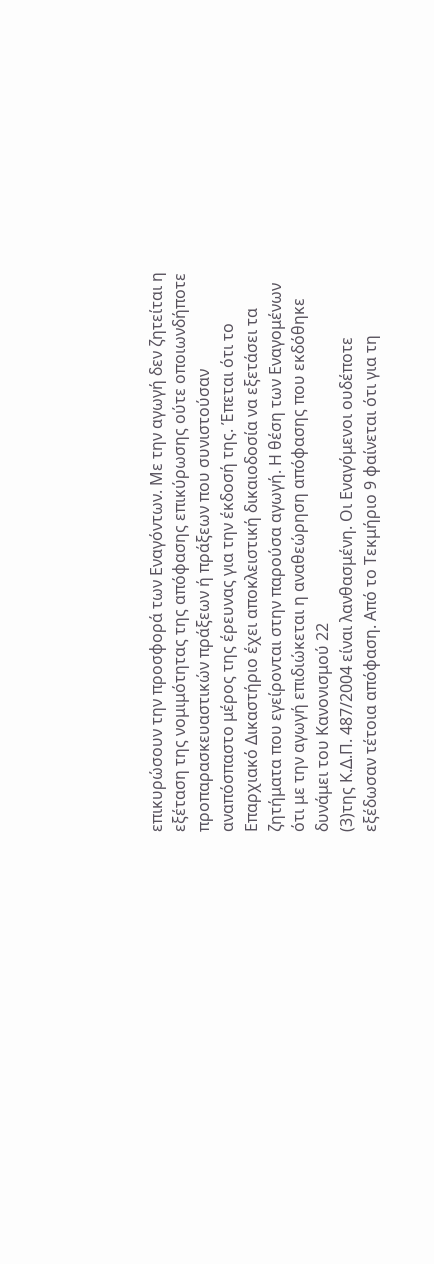επικυρώσουν την προσφορά των Εναγόντων. Με την αγωγή δεν ζητείται η εξέταση της νομιμότητας της απόφασης επικύρωσης ούτε οποιωνδήποτε προπαρασκευαστικών πράξεων ή πράξεων που συνιστούσαν αναπόσπαστο μέρος της έρευνας για την έκδοσή της. Έπεται ότι το Επαρχιακό Δικαστήριο έχει αποκλειστική δικαιοδοσία να εξετάσει τα ζητήματα που εγείρονται στην παρούσα αγωγή. Η θέση των Εναγομένων ότι με την αγωγή επιδιώκεται η αναθεώρηση απόφασης που εκδόθηκε δυνάμει του Κανονισμού 22
(3)της Κ.Δ.Π. 487/2004 είναι λανθασμένη. Οι Εναγόμενοι ουδέποτε εξέδωσαν τέτοια απόφαση. Από το Τεκμήριο 9 φαίνεται ότι για τη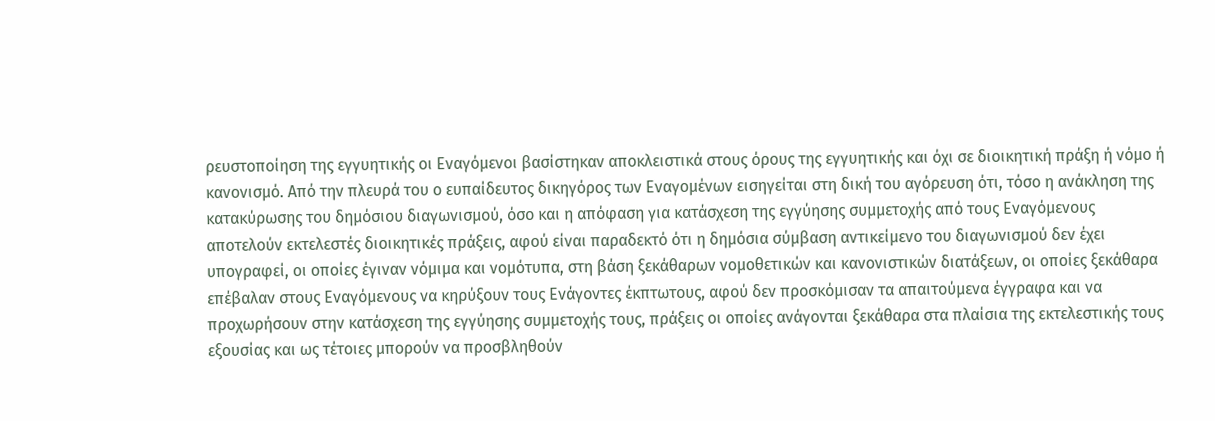ρευστοποίηση της εγγυητικής οι Εναγόμενοι βασίστηκαν αποκλειστικά στους όρους της εγγυητικής και όχι σε διοικητική πράξη ή νόμο ή κανονισμό. Από την πλευρά του ο ευπαίδευτος δικηγόρος των Εναγομένων εισηγείται στη δική του αγόρευση ότι, τόσο η ανάκληση της κατακύρωσης του δημόσιου διαγωνισμού, όσο και η απόφαση για κατάσχεση της εγγύησης συμμετοχής από τους Εναγόμενους αποτελούν εκτελεστές διοικητικές πράξεις, αφού είναι παραδεκτό ότι η δημόσια σύμβαση αντικείμενο του διαγωνισμού δεν έχει υπογραφεί, οι οποίες έγιναν νόμιμα και νομότυπα, στη βάση ξεκάθαρων νομοθετικών και κανονιστικών διατάξεων, οι οποίες ξεκάθαρα επέβαλαν στους Εναγόμενους να κηρύξουν τους Ενάγοντες έκπτωτους, αφού δεν προσκόμισαν τα απαιτούμενα έγγραφα και να προχωρήσουν στην κατάσχεση της εγγύησης συμμετοχής τους, πράξεις οι οποίες ανάγονται ξεκάθαρα στα πλαίσια της εκτελεστικής τους εξουσίας και ως τέτοιες μπορούν να προσβληθούν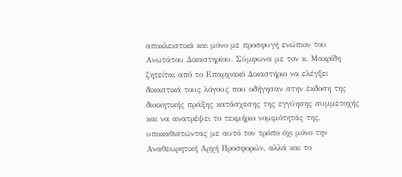αποκλειστικά και μόνο με προσφυγή ενώπιον του Ανωτάτου Δικαστηρίου. Σύμφωνα με τον κ. Μακρίδη ζητείται από το Επαρχιακό Δικαστήριο να ελέγξει δικαστικά τους λόγους που οδήγησαν στην έκδοση της διοικητικής πράξης κατάσχεσης της εγγύησης συμμετοχής και να ανατρέψει το τεκμήριο νομιμότητάς της, υποκαθιστώντας με αυτό τον τρόπο όχι μόνο την Αναθεωρητική Αρχή Προσφορών, αλλά και το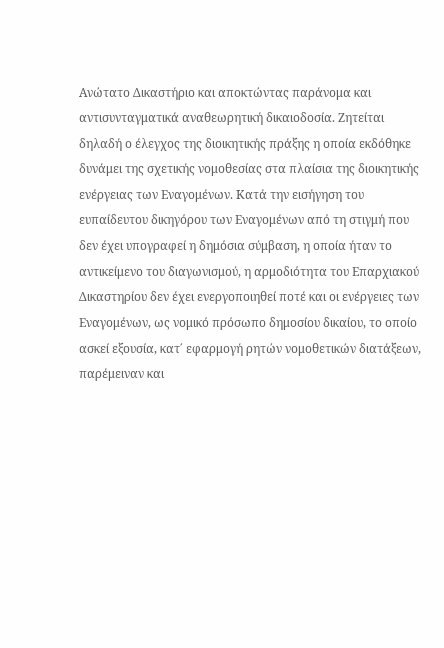Ανώτατο Δικαστήριο και αποκτώντας παράνομα και αντισυνταγματικά αναθεωρητική δικαιοδοσία. Ζητείται δηλαδή ο έλεγχος της διοικητικής πράξης η οποία εκδόθηκε δυνάμει της σχετικής νομοθεσίας στα πλαίσια της διοικητικής ενέργειας των Εναγομένων. Κατά την εισήγηση του ευπαίδευτου δικηγόρου των Εναγομένων από τη στιγμή που δεν έχει υπογραφεί η δημόσια σύμβαση, η οποία ήταν το αντικείμενο του διαγωνισμού, η αρμοδιότητα του Επαρχιακού Δικαστηρίου δεν έχει ενεργοποιηθεί ποτέ και οι ενέργειες των Εναγομένων, ως νομικό πρόσωπο δημοσίου δικαίου, το οποίο ασκεί εξουσία, κατ΄ εφαρμογή ρητών νομοθετικών διατάξεων, παρέμειναν και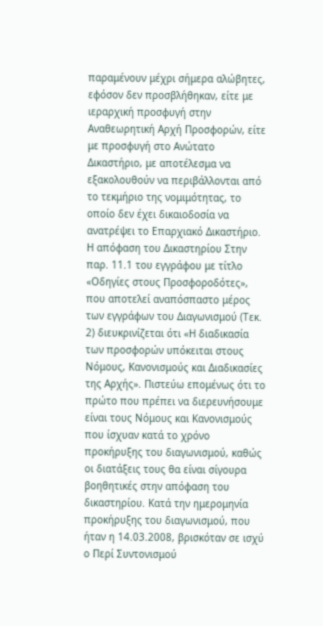παραμένουν μέχρι σήμερα αλώβητες, εφόσον δεν προσβλήθηκαν, είτε με ιεραρχική προσφυγή στην Αναθεωρητική Αρχή Προσφορών, είτε με προσφυγή στο Ανώτατο Δικαστήριο, με αποτέλεσμα να εξακολουθούν να περιβάλλονται από το τεκμήριο της νομιμότητας, το οποίο δεν έχει δικαιοδοσία να ανατρέψει το Επαρχιακό Δικαστήριο. Η απόφαση του Δικαστηρίου Στην παρ. 11.1 του εγγράφου με τίτλο «Οδηγίες στους Προσφοροδότες», που αποτελεί αναπόσπαστο μέρος των εγγράφων του Διαγωνισμού (Τεκ. 2) διευκρινίζεται ότι «Η διαδικασία των προσφορών υπόκειται στους Νόμους, Κανονισμούς και Διαδικασίες της Αρχής». Πιστεύω επομένως ότι το πρώτο που πρέπει να διερευνήσουμε είναι τους Νόμους και Κανονισμούς που ίσχυαν κατά το χρόνο προκήρυξης του διαγωνισμού, καθώς οι διατάξεις τους θα είναι σίγουρα βοηθητικές στην απόφαση του δικαστηρίου. Κατά την ημερομηνία προκήρυξης του διαγωνισμού, που ήταν η 14.03.2008, βρισκόταν σε ισχύ ο Περί Συντονισμού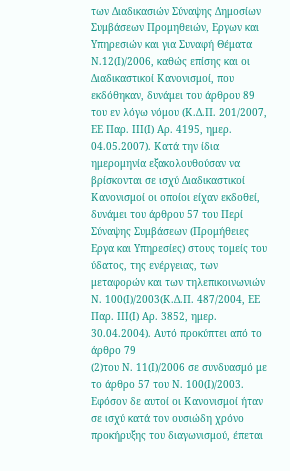των Διαδικασιών Σύναψης Δημοσίων Συμβάσεων Προμηθειών, Εργων και Υπηρεσιών και για Συναφή Θέματα Ν.12(Ι)/2006, καθώς επίσης και οι Διαδικαστικοί Κανονισμοί, που εκδόθηκαν, δυνάμει του άρθρου 89 του εν λόγω νόμου (Κ.Δ.Π. 201/2007, ΕΕ Παρ. ΙΙΙ(Ι) Αρ. 4195, ημερ. 04.05.2007). Κατά την ίδια ημερομηνία εξακολουθούσαν να βρίσκονται σε ισχύ Διαδικαστικοί Κανονισμοί οι οποίοι είχαν εκδοθεί, δυνάμει του άρθρου 57 του Περί Σύναψης Συμβάσεων (Προμήθειες Εργα και Υπηρεσίες) στους τομείς του ύδατος, της ενέργειας, των μεταφορών και των τηλεπικοινωνιών Ν. 100(Ι)/2003(Κ.Δ.Π. 487/2004, ΕΕ Παρ. ΙΙΙ(Ι) Αρ. 3852, ημερ. 30.04.2004). Αυτό προκύπτει από το άρθρο 79
(2)του Ν. 11(Ι)/2006 σε συνδυασμό με το άρθρο 57 του Ν. 100(Ι)/2003. Εφόσον δε αυτοί οι Κανονισμοί ήταν σε ισχύ κατά τον ουσιώδη χρόνο προκήρυξης του διαγωνισμού, έπεται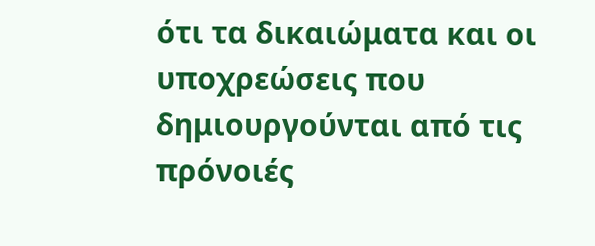ότι τα δικαιώματα και οι υποχρεώσεις που δημιουργούνται από τις πρόνοιές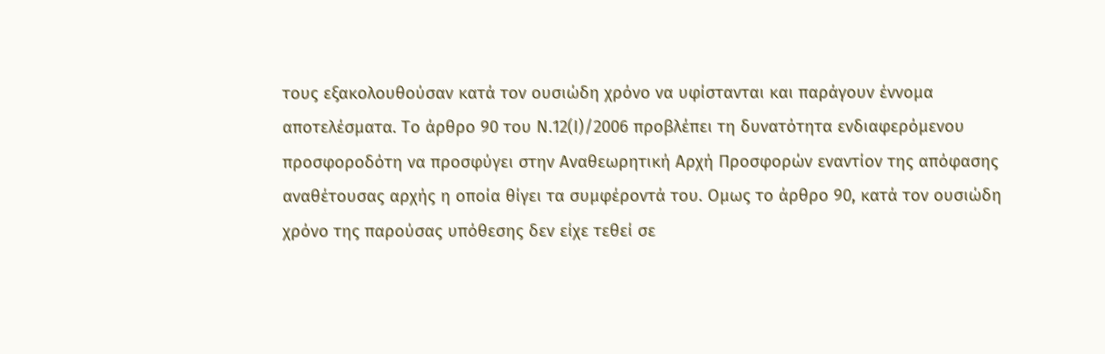τους εξακολουθούσαν κατά τον ουσιώδη χρόνο να υφίστανται και παράγουν έννομα αποτελέσματα. Το άρθρο 90 του Ν.12(Ι)/2006 προβλέπει τη δυνατότητα ενδιαφερόμενου προσφοροδότη να προσφύγει στην Αναθεωρητική Αρχή Προσφορών εναντίον της απόφασης αναθέτουσας αρχής η οποία θίγει τα συμφέροντά του. Ομως το άρθρο 90, κατά τον ουσιώδη χρόνο της παρούσας υπόθεσης δεν είχε τεθεί σε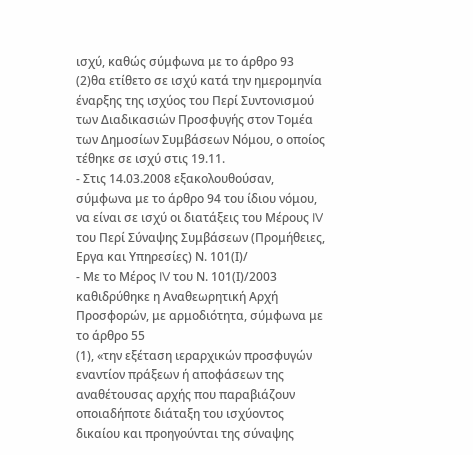ισχύ, καθώς σύμφωνα με το άρθρο 93
(2)θα ετίθετο σε ισχύ κατά την ημερομηνία έναρξης της ισχύος του Περί Συντονισμού των Διαδικασιών Προσφυγής στον Τομέα των Δημοσίων Συμβάσεων Νόμου, ο οποίος τέθηκε σε ισχύ στις 19.11.
- Στις 14.03.2008 εξακολουθούσαν, σύμφωνα με το άρθρο 94 του ίδιου νόμου, να είναι σε ισχύ οι διατάξεις του Μέρους IV του Περί Σύναψης Συμβάσεων (Προμήθειες, Εργα και Υπηρεσίες) Ν. 101(Ι)/
- Με το Μέρος IV του Ν. 101(Ι)/2003 καθιδρύθηκε η Αναθεωρητική Αρχή Προσφορών, με αρμοδιότητα, σύμφωνα με το άρθρο 55
(1), «την εξέταση ιεραρχικών προσφυγών εναντίον πράξεων ή αποφάσεων της αναθέτουσας αρχής που παραβιάζουν οποιαδήποτε διάταξη του ισχύοντος δικαίου και προηγούνται της σύναψης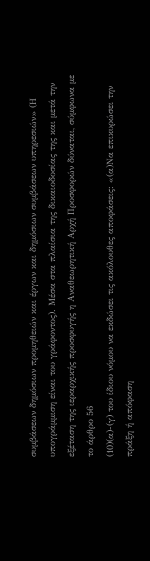συμβάσεων δημόσιων προμηθειών και έργων και δημόσιων συμβάσεων υπηρεσιών» (Η υπογράμμιση είναι του γράφοντος). Μέσα στα πλαίσια της δικαιοδοσίας της και μετά την εξέταση της ιεραρχικής προσφυγής η Αναθεωρητική Αρχή Προσφορών δύναται, σύμφωνα με το άρθρο 56
(10)(α)-(γ) του ίδιου νόμου να εκδώσει τις ακόλουθες αποφάσεις: «(α)Να επικυρώσει την πράξη ή απόφαση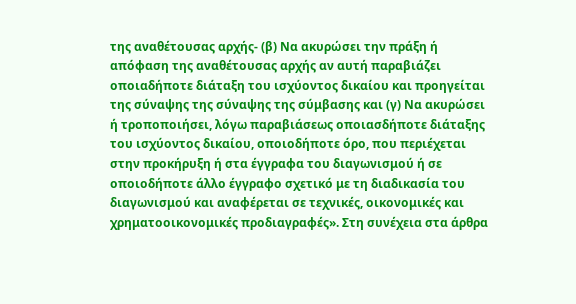της αναθέτουσας αρχής- (β) Να ακυρώσει την πράξη ή απόφαση της αναθέτουσας αρχής αν αυτή παραβιάζει οποιαδήποτε διάταξη του ισχύοντος δικαίου και προηγείται της σύναψης της σύναψης της σύμβασης και (γ) Να ακυρώσει ή τροποποιήσει, λόγω παραβιάσεως οποιασδήποτε διάταξης του ισχύοντος δικαίου, οποιοδήποτε όρο, που περιέχεται στην προκήρυξη ή στα έγγραφα του διαγωνισμού ή σε οποιοδήποτε άλλο έγγραφο σχετικό με τη διαδικασία του διαγωνισμού και αναφέρεται σε τεχνικές, οικονομικές και χρηματοοικονομικές προδιαγραφές». Στη συνέχεια στα άρθρα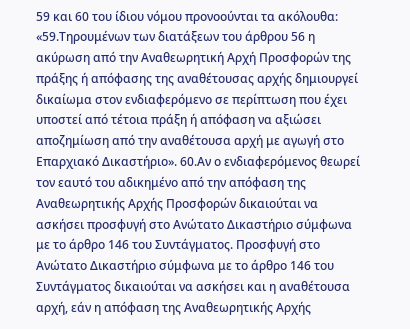59 και 60 του ίδιου νόμου προνοούνται τα ακόλουθα: «59.Τηρουμένων των διατάξεων του άρθρου 56 η ακύρωση από την Αναθεωρητική Αρχή Προσφορών της πράξης ή απόφασης της αναθέτουσας αρχής δημιουργεί δικαίωμα στον ενδιαφερόμενο σε περίπτωση που έχει υποστεί από τέτοια πράξη ή απόφαση να αξιώσει αποζημίωση από την αναθέτουσα αρχή με αγωγή στο Επαρχιακό Δικαστήριο». 60.Αν ο ενδιαφερόμενος θεωρεί τον εαυτό του αδικημένο από την απόφαση της Αναθεωρητικής Αρχής Προσφορών δικαιούται να ασκήσει προσφυγή στο Ανώτατο Δικαστήριο σύμφωνα με το άρθρο 146 του Συντάγματος. Προσφυγή στο Ανώτατο Δικαστήριο σύμφωνα με το άρθρο 146 του Συντάγματος δικαιούται να ασκήσει και η αναθέτουσα αρχή, εάν η απόφαση της Αναθεωρητικής Αρχής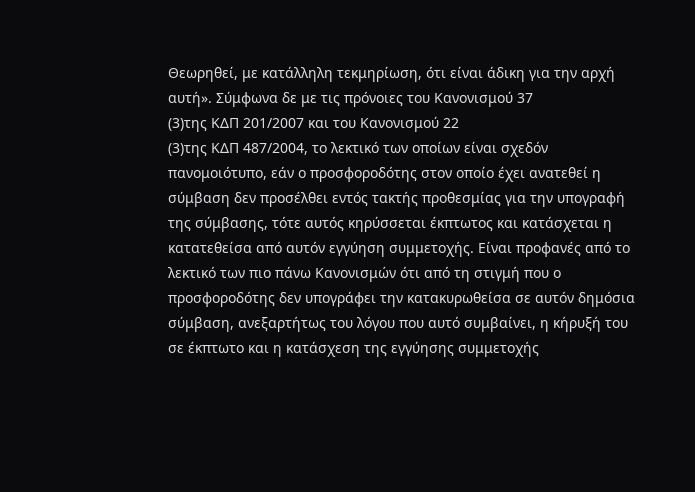Θεωρηθεί, με κατάλληλη τεκμηρίωση, ότι είναι άδικη για την αρχή αυτή». Σύμφωνα δε με τις πρόνοιες του Κανονισμού 37
(3)της ΚΔΠ 201/2007 και του Κανονισμού 22
(3)της ΚΔΠ 487/2004, το λεκτικό των οποίων είναι σχεδόν πανομοιότυπο, εάν ο προσφοροδότης στον οποίο έχει ανατεθεί η σύμβαση δεν προσέλθει εντός τακτής προθεσμίας για την υπογραφή της σύμβασης, τότε αυτός κηρύσσεται έκπτωτος και κατάσχεται η κατατεθείσα από αυτόν εγγύηση συμμετοχής. Είναι προφανές από το λεκτικό των πιο πάνω Κανονισμών ότι από τη στιγμή που ο προσφοροδότης δεν υπογράφει την κατακυρωθείσα σε αυτόν δημόσια σύμβαση, ανεξαρτήτως του λόγου που αυτό συμβαίνει, η κήρυξή του σε έκπτωτο και η κατάσχεση της εγγύησης συμμετοχής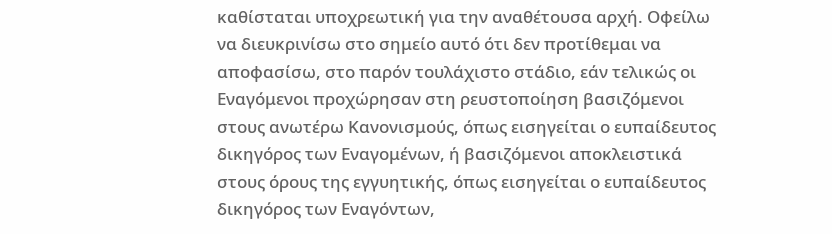καθίσταται υποχρεωτική για την αναθέτουσα αρχή. Οφείλω να διευκρινίσω στο σημείο αυτό ότι δεν προτίθεμαι να αποφασίσω, στο παρόν τουλάχιστο στάδιο, εάν τελικώς οι Εναγόμενοι προχώρησαν στη ρευστοποίηση βασιζόμενοι στους ανωτέρω Κανονισμούς, όπως εισηγείται ο ευπαίδευτος δικηγόρος των Εναγομένων, ή βασιζόμενοι αποκλειστικά στους όρους της εγγυητικής, όπως εισηγείται ο ευπαίδευτος δικηγόρος των Εναγόντων,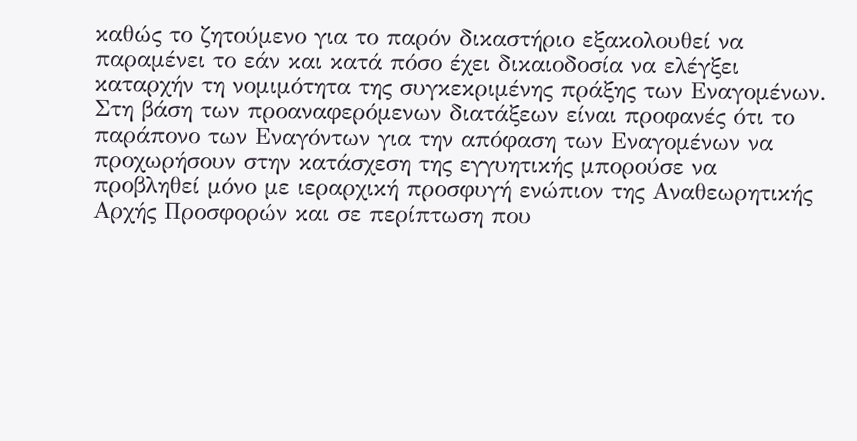καθώς το ζητούμενο για το παρόν δικαστήριο εξακολουθεί να παραμένει το εάν και κατά πόσο έχει δικαιοδοσία να ελέγξει καταρχήν τη νομιμότητα της συγκεκριμένης πράξης των Εναγομένων. Στη βάση των προαναφερόμενων διατάξεων είναι προφανές ότι το παράπονο των Εναγόντων για την απόφαση των Εναγομένων να προχωρήσουν στην κατάσχεση της εγγυητικής μπορούσε να προβληθεί μόνο με ιεραρχική προσφυγή ενώπιον της Αναθεωρητικής Αρχής Προσφορών και σε περίπτωση που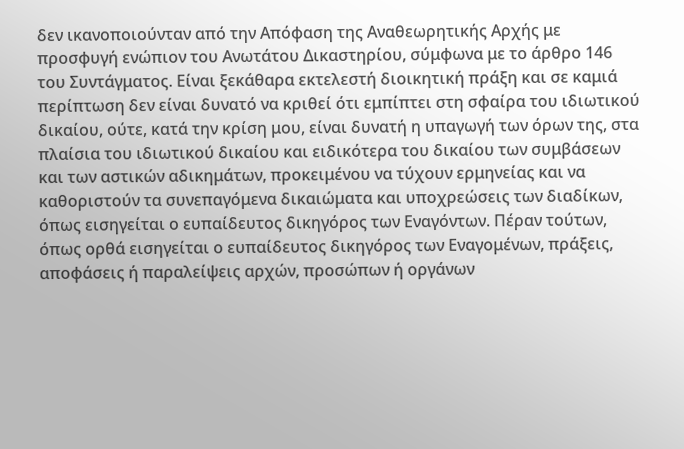δεν ικανοποιούνταν από την Απόφαση της Αναθεωρητικής Αρχής με προσφυγή ενώπιον του Ανωτάτου Δικαστηρίου, σύμφωνα με το άρθρο 146 του Συντάγματος. Είναι ξεκάθαρα εκτελεστή διοικητική πράξη και σε καμιά περίπτωση δεν είναι δυνατό να κριθεί ότι εμπίπτει στη σφαίρα του ιδιωτικού δικαίου, ούτε, κατά την κρίση μου, είναι δυνατή η υπαγωγή των όρων της, στα πλαίσια του ιδιωτικού δικαίου και ειδικότερα του δικαίου των συμβάσεων και των αστικών αδικημάτων, προκειμένου να τύχουν ερμηνείας και να καθοριστούν τα συνεπαγόμενα δικαιώματα και υποχρεώσεις των διαδίκων, όπως εισηγείται ο ευπαίδευτος δικηγόρος των Εναγόντων. Πέραν τούτων, όπως ορθά εισηγείται ο ευπαίδευτος δικηγόρος των Εναγομένων, πράξεις, αποφάσεις ή παραλείψεις αρχών, προσώπων ή οργάνων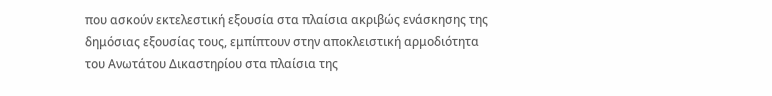που ασκούν εκτελεστική εξουσία στα πλαίσια ακριβώς ενάσκησης της δημόσιας εξουσίας τους, εμπίπτουν στην αποκλειστική αρμοδιότητα του Ανωτάτου Δικαστηρίου στα πλαίσια της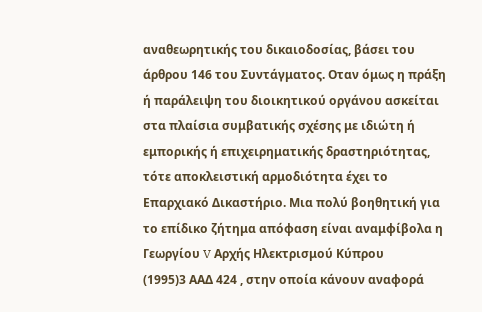αναθεωρητικής του δικαιοδοσίας, βάσει του άρθρου 146 του Συντάγματος. Οταν όμως η πράξη ή παράλειψη του διοικητικού οργάνου ασκείται στα πλαίσια συμβατικής σχέσης με ιδιώτη ή εμπορικής ή επιχειρηματικής δραστηριότητας, τότε αποκλειστική αρμοδιότητα έχει το Επαρχιακό Δικαστήριο. Μια πολύ βοηθητική για το επίδικο ζήτημα απόφαση είναι αναμφίβολα η Γεωργίου V Αρχής Ηλεκτρισμού Κύπρου
(1995)3 ΑΑΔ 424 , στην οποία κάνουν αναφορά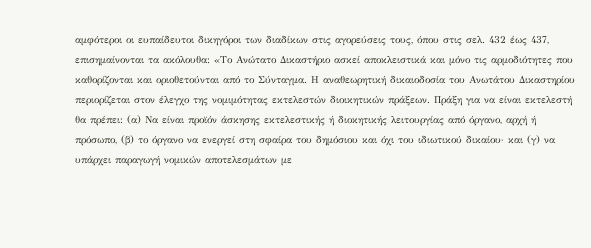αμφότεροι οι ευπαίδευτοι δικηγόροι των διαδίκων στις αγορεύσεις τους, όπου στις σελ. 432 έως 437, επισημαίνονται τα ακόλουθα: «Το Ανώτατο Δικαστήριο ασκεί αποκλειστικά και μόνο τις αρμοδιότητες που καθορίζονται και οριοθετούνται από το Σύνταγμα. Η αναθεωρητική δικαιοδοσία του Ανωτάτου Δικαστηρίου περιορίζεται στον έλεγχο της νομιμότητας εκτελεστών διοικητικών πράξεων. Πράξη για να είναι εκτελεστή θα πρέπει: (α) Να είναι προϊόν άσκησης εκτελεστικής ή διοκητικής λειτουργίας από όργανο, αρχή ή πρόσωπο, (β) το όργανο να ενεργεί στη σφαίρα του δημόσιου και όχι του ιδιωτικού δικαίου· και (γ) να υπάρχει παραγωγή νομικών αποτελεσμάτων με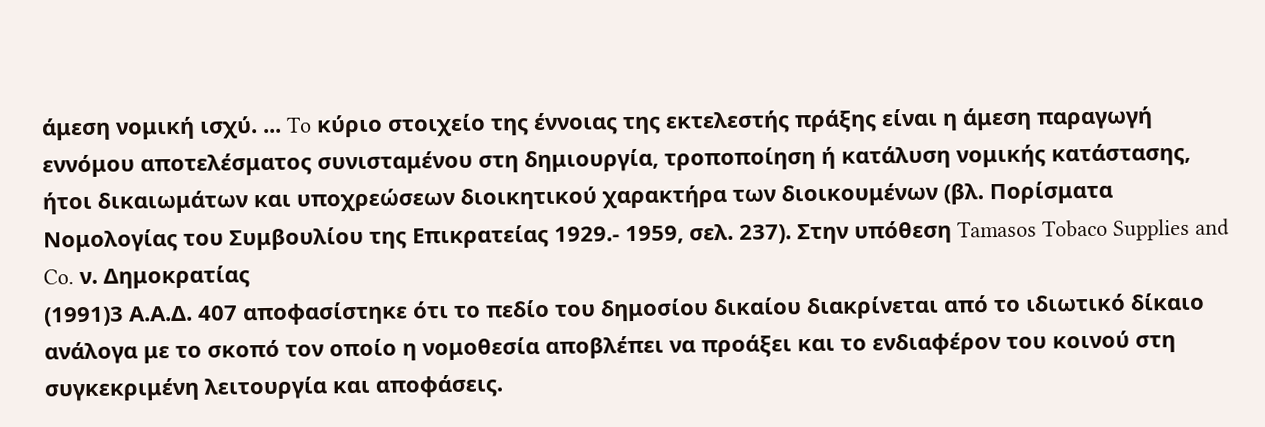άμεση νομική ισχύ. ... To κύριο στοιχείο της έννοιας της εκτελεστής πράξης είναι η άμεση παραγωγή εννόμου αποτελέσματος συνισταμένου στη δημιουργία, τροποποίηση ή κατάλυση νομικής κατάστασης, ήτοι δικαιωμάτων και υποχρεώσεων διοικητικού χαρακτήρα των διοικουμένων (βλ. Πορίσματα Νομολογίας του Συμβουλίου της Επικρατείας 1929.- 1959, σελ. 237). Στην υπόθεση Tamasos Tobaco Supplies and Co. ν. Δημοκρατίας
(1991)3 Α.Α.Δ. 407 αποφασίστηκε ότι το πεδίο του δημοσίου δικαίου διακρίνεται από το ιδιωτικό δίκαιο ανάλογα με το σκοπό τον οποίο η νομοθεσία αποβλέπει να προάξει και το ενδιαφέρον του κοινού στη συγκεκριμένη λειτουργία και αποφάσεις.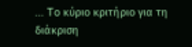... To κύριο κριτήριο για τη διάκριση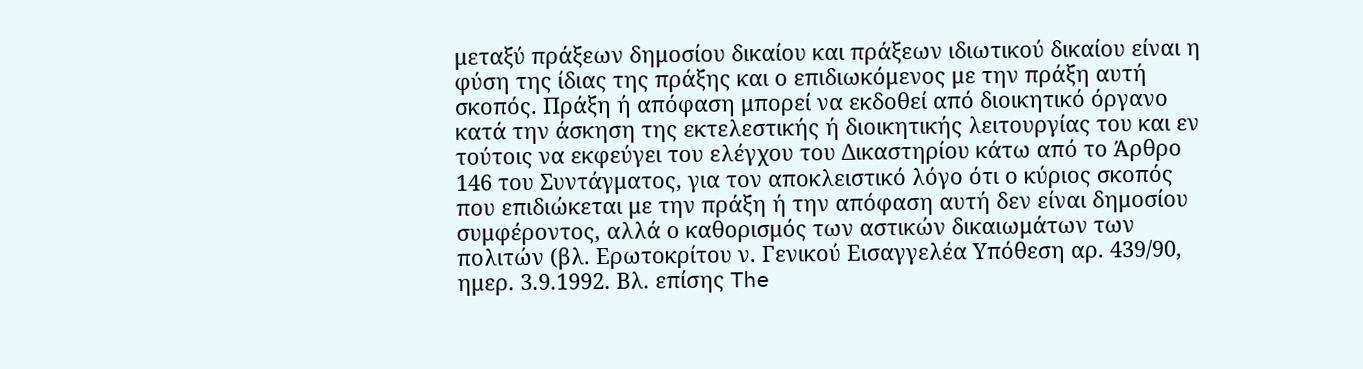μεταξύ πράξεων δημοσίου δικαίου και πράξεων ιδιωτικού δικαίου είναι η φύση της ίδιας της πράξης και ο επιδιωκόμενος με την πράξη αυτή σκοπός. Πράξη ή απόφαση μπορεί να εκδοθεί από διοικητικό όργανο κατά την άσκηση της εκτελεστικής ή διοικητικής λειτουργίας του και εν τούτοις να εκφεύγει του ελέγχου του Δικαστηρίου κάτω από το Άρθρο 146 του Συντάγματος, για τον αποκλειστικό λόγο ότι ο κύριος σκοπός που επιδιώκεται με την πράξη ή την απόφαση αυτή δεν είναι δημοσίου συμφέροντος, αλλά ο καθορισμός των αστικών δικαιωμάτων των πολιτών (βλ. Ερωτοκρίτου ν. Γενικού Εισαγγελέα Υπόθεση αρ. 439/90, ημερ. 3.9.1992. Βλ. επίσης The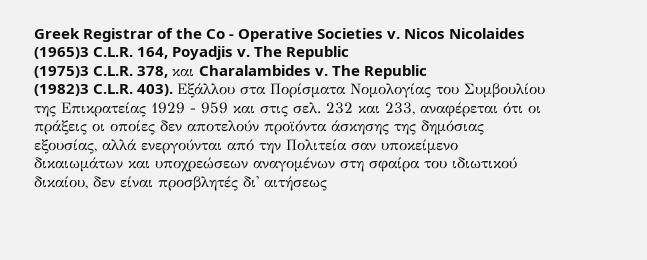Greek Registrar of the Co - Operative Societies v. Nicos Nicolaides
(1965)3 C.L.R. 164, Poyadjis v. The Republic
(1975)3 C.L.R. 378, και Charalambides v. The Republic
(1982)3 C.L.R. 403). Εξάλλου στα Πορίσματα Νομολογίας του Συμβουλίου της Επικρατείας 1929 - 959 και στις σελ. 232 και 233, αναφέρεται ότι οι πράξεις οι οποίες δεν αποτελούν προϊόντα άσκησης της δημόσιας εξουσίας, αλλά ενεργούνται από την Πολιτεία σαν υποκείμενο δικαιωμάτων και υποχρεώσεων αναγομένων στη σφαίρα του ιδιωτικού δικαίου, δεν είναι προσβλητές δι' αιτήσεως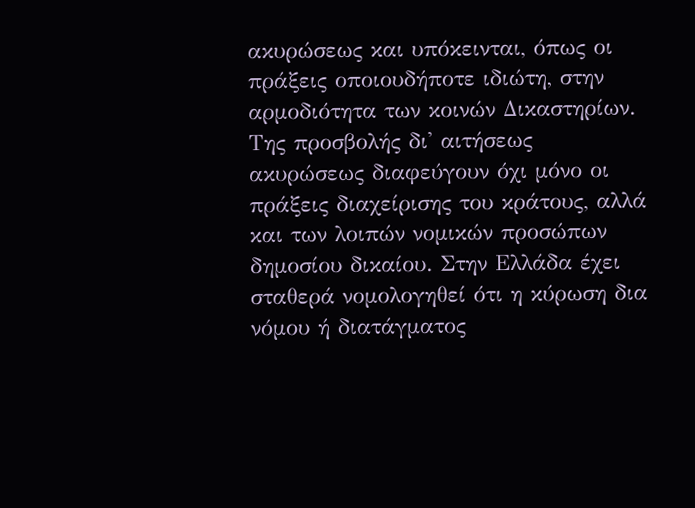ακυρώσεως και υπόκεινται, όπως οι πράξεις οποιουδήποτε ιδιώτη, στην αρμοδιότητα των κοινών Δικαστηρίων. Της προσβολής δι' αιτήσεως ακυρώσεως διαφεύγουν όχι μόνο οι πράξεις διαχείρισης του κράτους, αλλά και των λοιπών νομικών προσώπων δημοσίου δικαίου. Στην Ελλάδα έχει σταθερά νομολογηθεί ότι η κύρωση δια νόμου ή διατάγματος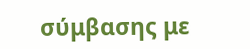σύμβασης με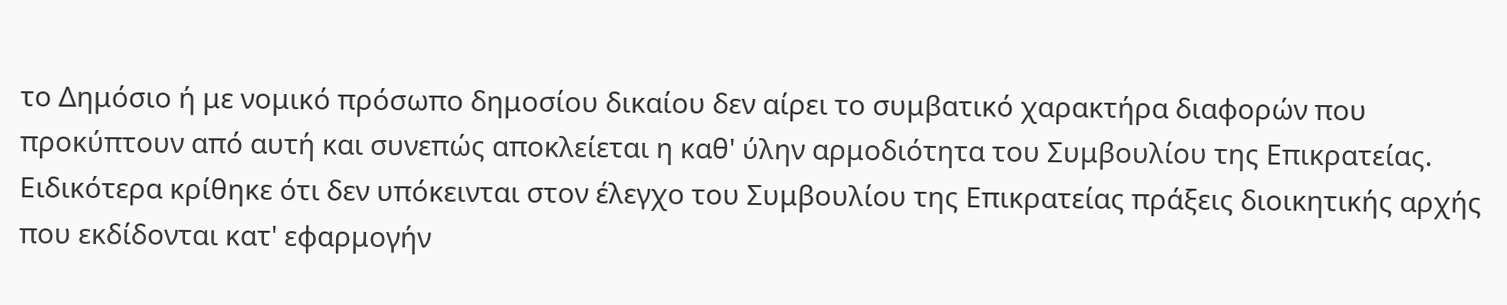το Δημόσιο ή με νομικό πρόσωπο δημοσίου δικαίου δεν αίρει το συμβατικό χαρακτήρα διαφορών που προκύπτουν από αυτή και συνεπώς αποκλείεται η καθ' ύλην αρμοδιότητα του Συμβουλίου της Επικρατείας. Ειδικότερα κρίθηκε ότι δεν υπόκεινται στον έλεγχο του Συμβουλίου της Επικρατείας πράξεις διοικητικής αρχής που εκδίδονται κατ' εφαρμογήν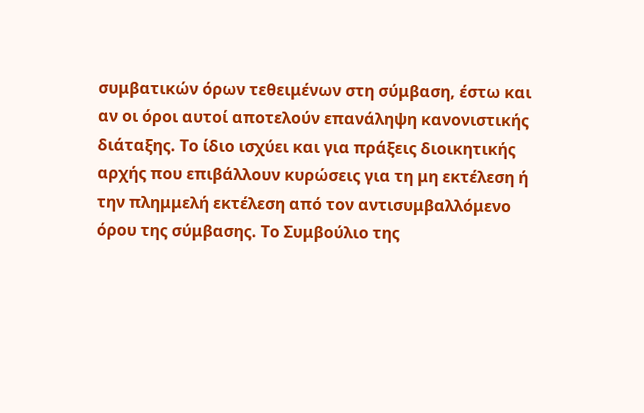συμβατικών όρων τεθειμένων στη σύμβαση, έστω και αν οι όροι αυτοί αποτελούν επανάληψη κανονιστικής διάταξης. Το ίδιο ισχύει και για πράξεις διοικητικής αρχής που επιβάλλουν κυρώσεις για τη μη εκτέλεση ή την πλημμελή εκτέλεση από τον αντισυμβαλλόμενο όρου της σύμβασης. Το Συμβούλιο της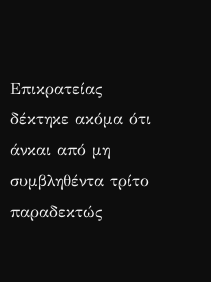Επικρατείας δέκτηκε ακόμα ότι άνκαι από μη συμβληθέντα τρίτο παραδεκτώς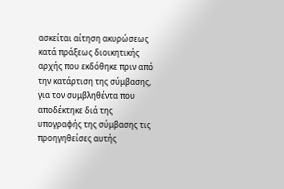ασκείται αίτηση ακυρώσεως κατά πράξεως διοικητικής αρχής που εκδόθηκε πριν από την κατάρτιση της σύμβασης, για τον συμβληθέντα που αποδέκτηκε διά της υπογραφής της σύμβασης τις προηγηθείσες αυτής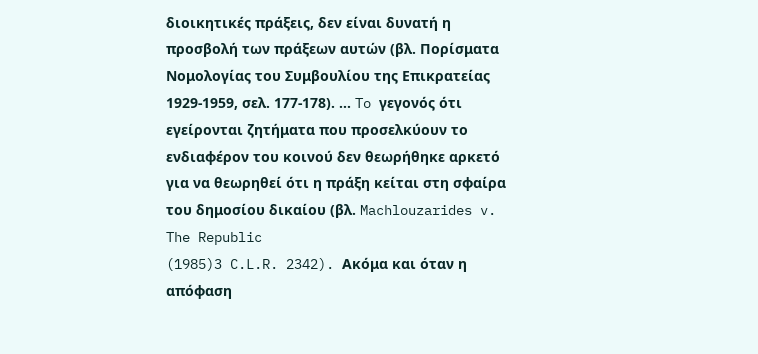διοικητικές πράξεις, δεν είναι δυνατή η προσβολή των πράξεων αυτών (βλ. Πορίσματα Νομολογίας του Συμβουλίου της Επικρατείας 1929-1959, σελ. 177-178). ... To γεγονός ότι εγείρονται ζητήματα που προσελκύουν το ενδιαφέρον του κοινού δεν θεωρήθηκε αρκετό για να θεωρηθεί ότι η πράξη κείται στη σφαίρα του δημοσίου δικαίου (βλ. Machlouzarides v. The Republic
(1985)3 C.L.R. 2342). Ακόμα και όταν η απόφαση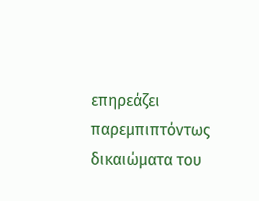επηρεάζει παρεμπιπτόντως δικαιώματα του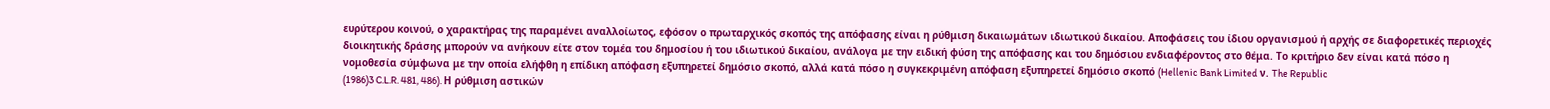ευρύτερου κοινού, ο χαρακτήρας της παραμένει αναλλοίωτος, εφόσον ο πρωταρχικός σκοπός της απόφασης είναι η ρύθμιση δικαιωμάτων ιδιωτικού δικαίου. Αποφάσεις του ίδιου οργανισμού ή αρχής σε διαφορετικές περιοχές διοικητικής δράσης μπορούν να ανήκουν είτε στον τομέα του δημοσίου ή του ιδιωτικού δικαίου, ανάλογα με την ειδική φύση της απόφασης και του δημόσιου ενδιαφέροντος στο θέμα. Το κριτήριο δεν είναι κατά πόσο η νομοθεσία σύμφωνα με την οποία ελήφθη η επίδικη απόφαση εξυπηρετεί δημόσιο σκοπό, αλλά κατά πόσο η συγκεκριμένη απόφαση εξυπηρετεί δημόσιο σκοπό (Hellenic Bank Limited ν. The Republic
(1986)3 C.L.R. 481, 486). Η ρύθμιση αστικών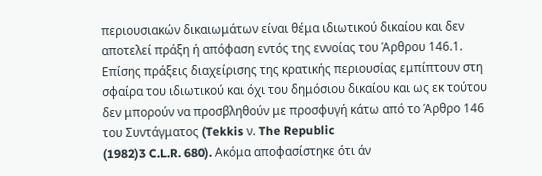περιουσιακών δικαιωμάτων είναι θέμα ιδιωτικού δικαίου και δεν αποτελεί πράξη ή απόφαση εντός της εννοίας του Άρθρου 146.1. Επίσης πράξεις διαχείρισης της κρατικής περιουσίας εμπίπτουν στη σφαίρα του ιδιωτικού και όχι του δημόσιου δικαίου και ως εκ τούτου δεν μπορούν να προσβληθούν με προσφυγή κάτω από το Άρθρο 146 του Συντάγματος (Tekkis ν. The Republic
(1982)3 C.L.R. 680). Ακόμα αποφασίστηκε ότι άν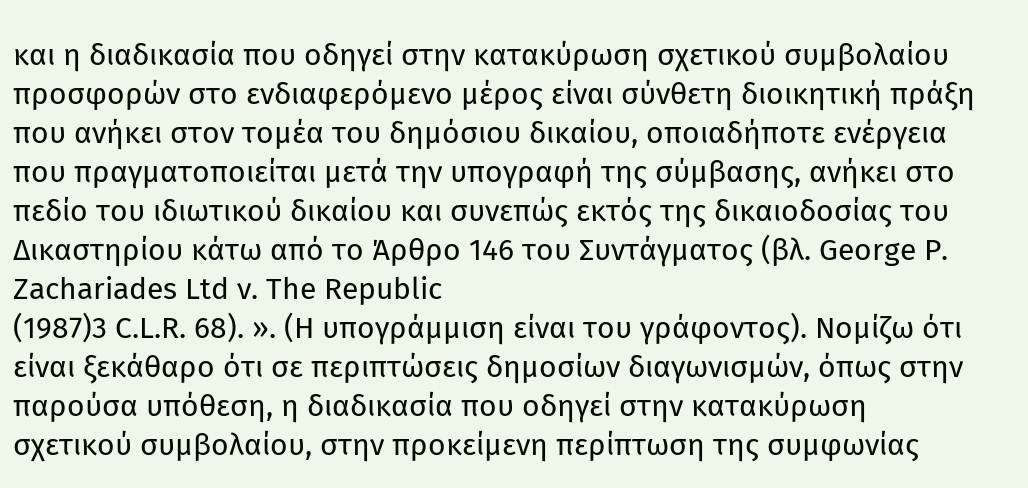και η διαδικασία που οδηγεί στην κατακύρωση σχετικού συμβολαίου προσφορών στο ενδιαφερόμενο μέρος είναι σύνθετη διοικητική πράξη που ανήκει στον τομέα του δημόσιου δικαίου, οποιαδήποτε ενέργεια που πραγματοποιείται μετά την υπογραφή της σύμβασης, ανήκει στο πεδίο του ιδιωτικού δικαίου και συνεπώς εκτός της δικαιοδοσίας του Δικαστηρίου κάτω από το Άρθρο 146 του Συντάγματος (βλ. George P. Zachariades Ltd ν. The Republic
(1987)3 C.L.R. 68). ». (Η υπογράμμιση είναι του γράφοντος). Νομίζω ότι είναι ξεκάθαρο ότι σε περιπτώσεις δημοσίων διαγωνισμών, όπως στην παρούσα υπόθεση, η διαδικασία που οδηγεί στην κατακύρωση σχετικού συμβολαίου, στην προκείμενη περίπτωση της συμφωνίας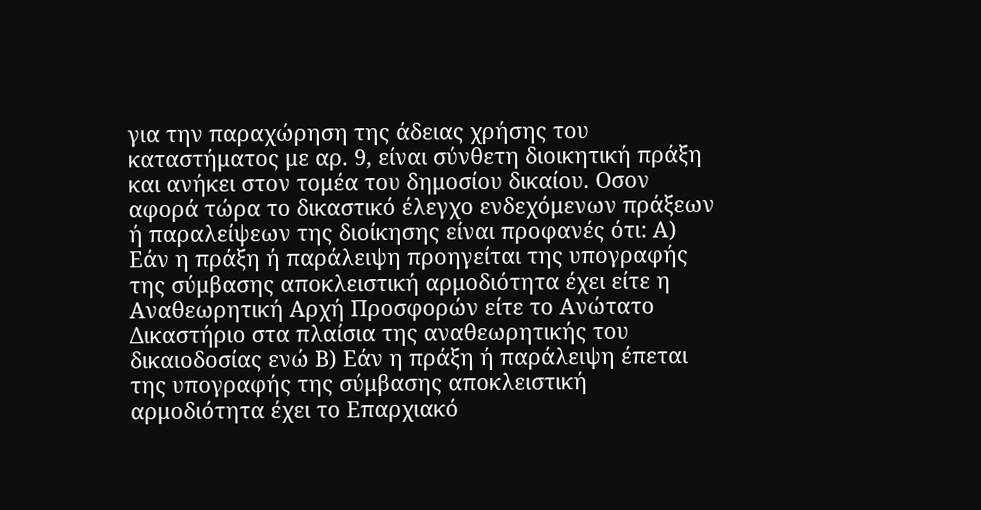για την παραχώρηση της άδειας χρήσης του καταστήματος με αρ. 9, είναι σύνθετη διοικητική πράξη και ανήκει στον τομέα του δημοσίου δικαίου. Οσον αφορά τώρα το δικαστικό έλεγχο ενδεχόμενων πράξεων ή παραλείψεων της διοίκησης είναι προφανές ότι: Α) Εάν η πράξη ή παράλειψη προηγείται της υπογραφής της σύμβασης αποκλειστική αρμοδιότητα έχει είτε η Αναθεωρητική Αρχή Προσφορών είτε το Ανώτατο Δικαστήριο στα πλαίσια της αναθεωρητικής του δικαιοδοσίας ενώ Β) Εάν η πράξη ή παράλειψη έπεται της υπογραφής της σύμβασης αποκλειστική αρμοδιότητα έχει το Επαρχιακό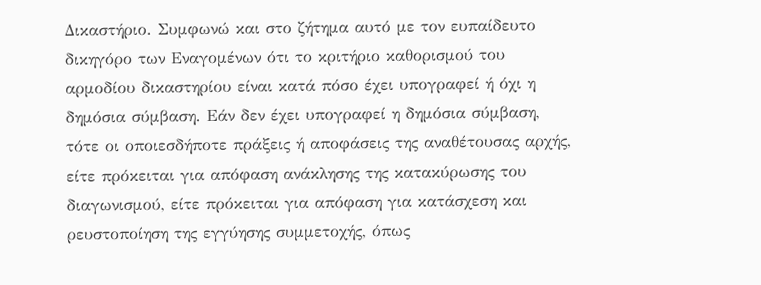Δικαστήριο. Συμφωνώ και στο ζήτημα αυτό με τον ευπαίδευτο δικηγόρο των Εναγομένων ότι το κριτήριο καθορισμού του αρμοδίου δικαστηρίου είναι κατά πόσο έχει υπογραφεί ή όχι η δημόσια σύμβαση. Εάν δεν έχει υπογραφεί η δημόσια σύμβαση, τότε οι οποιεσδήποτε πράξεις ή αποφάσεις της αναθέτουσας αρχής, είτε πρόκειται για απόφαση ανάκλησης της κατακύρωσης του διαγωνισμού, είτε πρόκειται για απόφαση για κατάσχεση και ρευστοποίηση της εγγύησης συμμετοχής, όπως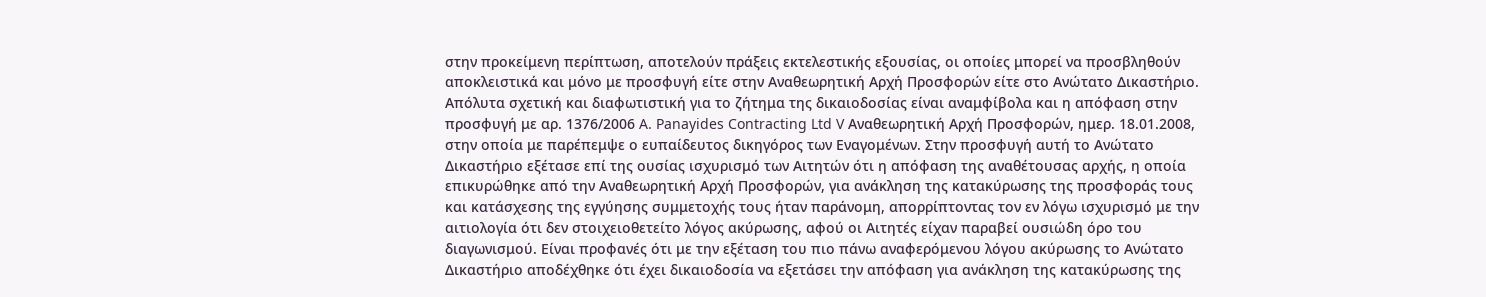στην προκείμενη περίπτωση, αποτελούν πράξεις εκτελεστικής εξουσίας, οι οποίες μπορεί να προσβληθούν αποκλειστικά και μόνο με προσφυγή είτε στην Αναθεωρητική Αρχή Προσφορών είτε στο Ανώτατο Δικαστήριο. Απόλυτα σχετική και διαφωτιστική για το ζήτημα της δικαιοδοσίας είναι αναμφίβολα και η απόφαση στην προσφυγή με αρ. 1376/2006 A. Panayides Contracting Ltd V Αναθεωρητική Αρχή Προσφορών, ημερ. 18.01.2008, στην οποία με παρέπεμψε ο ευπαίδευτος δικηγόρος των Εναγομένων. Στην προσφυγή αυτή το Ανώτατο Δικαστήριο εξέτασε επί της ουσίας ισχυρισμό των Αιτητών ότι η απόφαση της αναθέτουσας αρχής, η οποία επικυρώθηκε από την Αναθεωρητική Αρχή Προσφορών, για ανάκληση της κατακύρωσης της προσφοράς τους και κατάσχεσης της εγγύησης συμμετοχής τους ήταν παράνομη, απορρίπτοντας τον εν λόγω ισχυρισμό με την αιτιολογία ότι δεν στοιχειοθετείτο λόγος ακύρωσης, αφού οι Αιτητές είχαν παραβεί ουσιώδη όρο του διαγωνισμού. Είναι προφανές ότι με την εξέταση του πιο πάνω αναφερόμενου λόγου ακύρωσης το Ανώτατο Δικαστήριο αποδέχθηκε ότι έχει δικαιοδοσία να εξετάσει την απόφαση για ανάκληση της κατακύρωσης της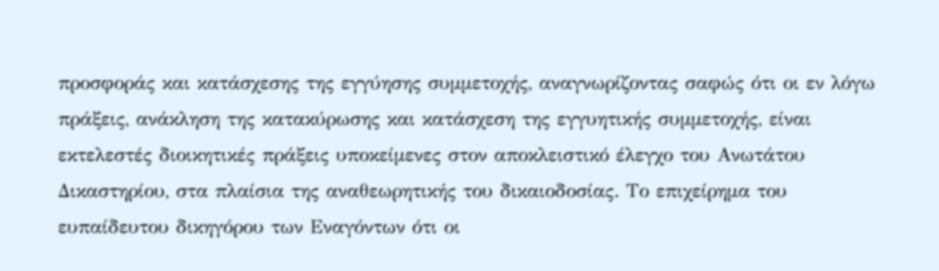προσφοράς και κατάσχεσης της εγγύησης συμμετοχής, αναγνωρίζοντας σαφώς ότι οι εν λόγω πράξεις, ανάκληση της κατακύρωσης και κατάσχεση της εγγυητικής συμμετοχής, είναι εκτελεστές διοικητικές πράξεις υποκείμενες στον αποκλειστικό έλεγχο του Ανωτάτου Δικαστηρίου, στα πλαίσια της αναθεωρητικής του δικαιοδοσίας. Το επιχείρημα του ευπαίδευτου δικηγόρου των Εναγόντων ότι οι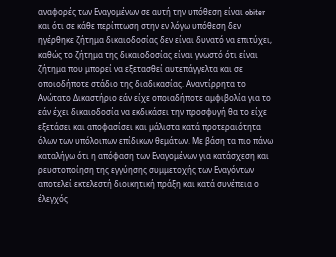αναφορές των Εναγομένων σε αυτή την υπόθεση είναι obiter και ότι σε κάθε περίπτωση στην εν λόγω υπόθεση δεν ηγέρθηκε ζήτημα δικαιοδοσίας δεν είναι δυνατό να επιτύχει, καθώς το ζήτημα της δικαιοδοσίας είναι γνωστό ότι είναι ζήτημα που μπορεί να εξετασθεί αυτεπάγγελτα και σε οποιοδήποτε στάδιο της διαδικασίας. Αναντίρρητα το Ανώτατο Δικαστήριο εάν είχε οποιαδήποτε αμφιβολία για το εάν έχει δικαιοδοσία να εκδικάσει την προσφυγή θα το είχε εξετάσει και αποφασίσει και μάλιστα κατά προτεραιότητα όλων των υπόλοιπων επίδικων θεμάτων. Με βάση τα πιο πάνω καταλήγω ότι η απόφαση των Εναγομένων για κατάσχεση και ρευστοποίηση της εγγύησης συμμετοχής των Εναγόντων αποτελεί εκτελεστή διοικητική πράξη και κατά συνέπεια ο έλεγχός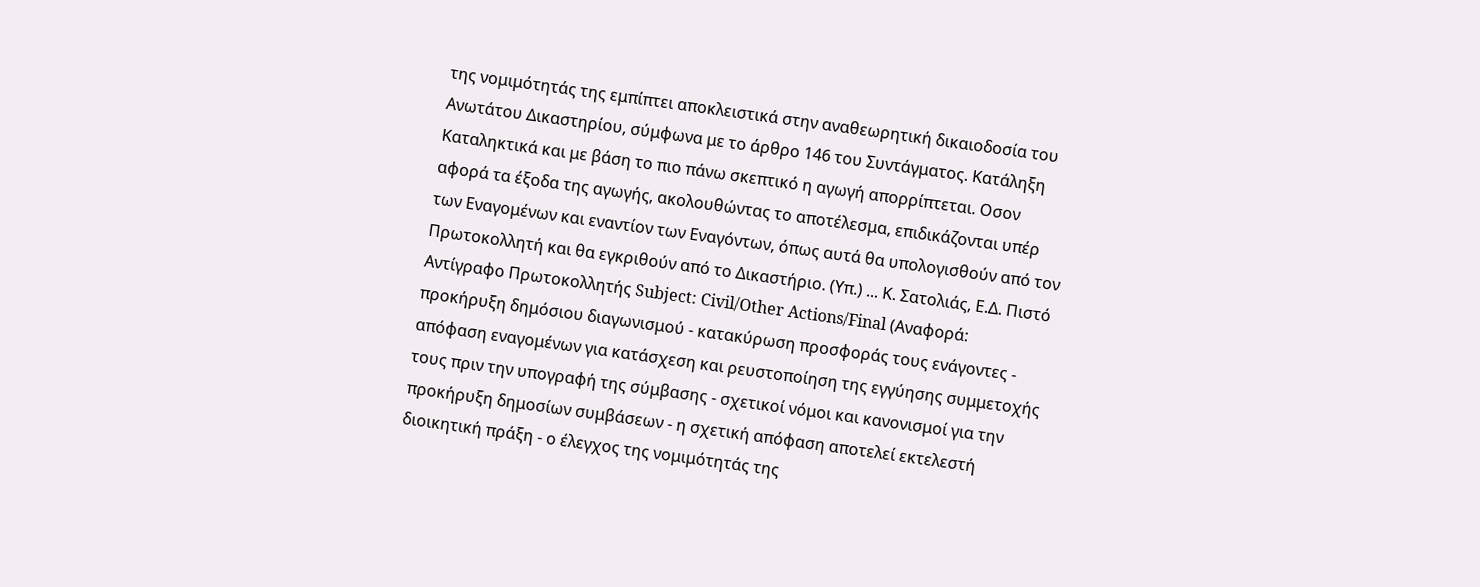της νομιμότητάς της εμπίπτει αποκλειστικά στην αναθεωρητική δικαιοδοσία του Ανωτάτου Δικαστηρίου, σύμφωνα με το άρθρο 146 του Συντάγματος. Κατάληξη Καταληκτικά και με βάση το πιο πάνω σκεπτικό η αγωγή απορρίπτεται. Οσον αφορά τα έξοδα της αγωγής, ακολουθώντας το αποτέλεσμα, επιδικάζονται υπέρ των Εναγομένων και εναντίον των Εναγόντων, όπως αυτά θα υπολογισθούν από τον Πρωτοκολλητή και θα εγκριθούν από το Δικαστήριο. (Υπ.) ... Κ. Σατολιάς, Ε.Δ. Πιστό Αντίγραφο Πρωτοκολλητής Subject: Civil/Other Actions/Final (Αναφορά: προκήρυξη δημόσιου διαγωνισμού - κατακύρωση προσφοράς τους ενάγοντες - απόφαση εναγομένων για κατάσχεση και ρευστοποίηση της εγγύησης συμμετοχής τους πριν την υπογραφή της σύμβασης - σχετικοί νόμοι και κανονισμοί για την προκήρυξη δημοσίων συμβάσεων - η σχετική απόφαση αποτελεί εκτελεστή διοικητική πράξη - ο έλεγχος της νομιμότητάς της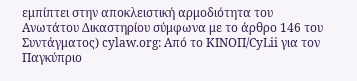εμπίπτει στην αποκλειστική αρμοδιότητα του Ανωτάτου Δικαστηρίου σύμφωνα με το άρθρο 146 του Συντάγματος) cylaw.org: Από το ΚΙΝOΠ/CyLii για τον Παγκύπριο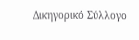Δικηγορικό Σύλλογο